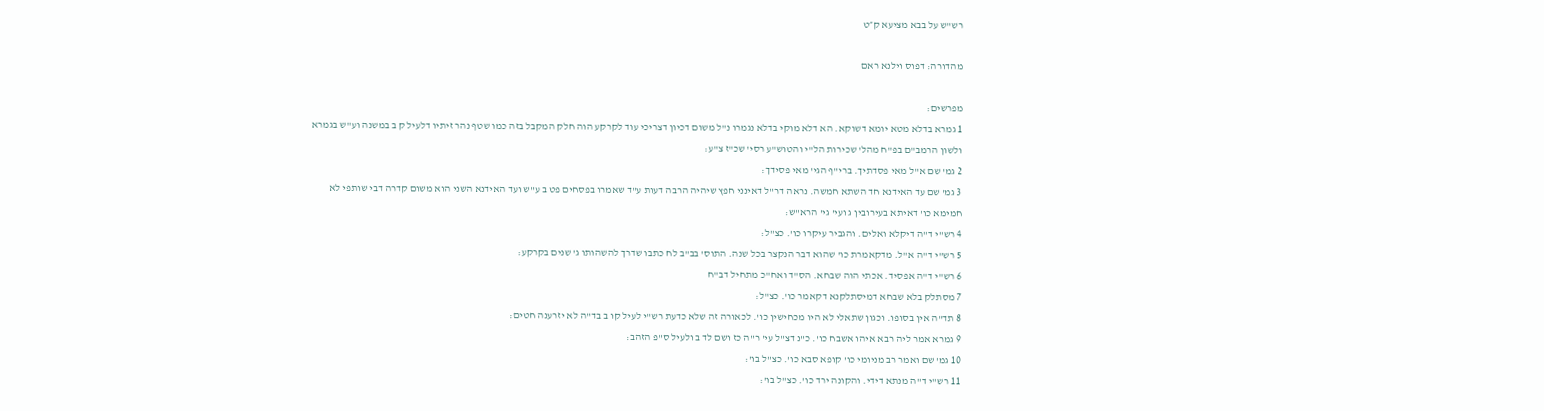רש"ש על בבא מציעא ק״ט

מהדורה: דפוס וילנא ראם

מפרשים:
1 גמרא בדלא מטא יומא דשוקא. הא דלא מוקי בדלא נגמרו נ"ל משום דכיון דצריכי עוד לקרקע הוה חלק המקבל בזה כמו שטף נהר זיתיו דלעיל ק ב במשנה וע"ש בגמרא ולשון הרמב"ם בפ"ח מהל' שכירות הל"י והטוש"ע רסי' שכ"ז צ"ע:
2 גמ' שם א"ל מאי פסדתיך. ברי"ף הגי' מאי פסידך:
3 גמ' שם עד האידנא חד השתא חמשה. נראה דר"ל דאינני חפץ שיהיה הרבה דעות ע"ד שאמרו בפסחים פט ב ע"ש ועד האידנא השני הוא משום קדרה דבי שותפי לא חמימא כו' דאיתא בעירובין ג ועי' גי' הרא"ש:
4 רש"י ד"ה דיקלא ואלים. והגביר עיקרו כו'. כצ"ל:
5 רש"י ד"ה א"ל. מדקאמרת כו' שהוא דבר הנקצר בכל שנה. התוס' בב"ב לח כתבו שדרך להשהותו ג' שנים בקרקע:
6 רש"י ד"ה אפסיד. אכתי הוה שבחא. הס"ד ואח"כ מתחיל דב"ח
7 מסתלק בלא שבחא דמיסתלקנא דקאמר כו'. כצ"ל:
8 תד"ה אין בסופו. וכגון שתאלי לא היו מכחישין כו'. לכאורה זה שלא כדעת רש"י לעיל קו ב בד"ה לא יזרענה חטים:
9 גמרא אמר ליה רבא איהו אשבח כו'. כ"נ דצ"ל עי' ר"ה כז ושם לד ב ולעיל ס"פ הזהב:
10 גמ' שם ואמר רב מניומי כו' קופא סבא כו'. כצ"ל בו':
11 רש"י ד"ה מנתא דידי. והקונה ירד כו'. כצ"ל בו':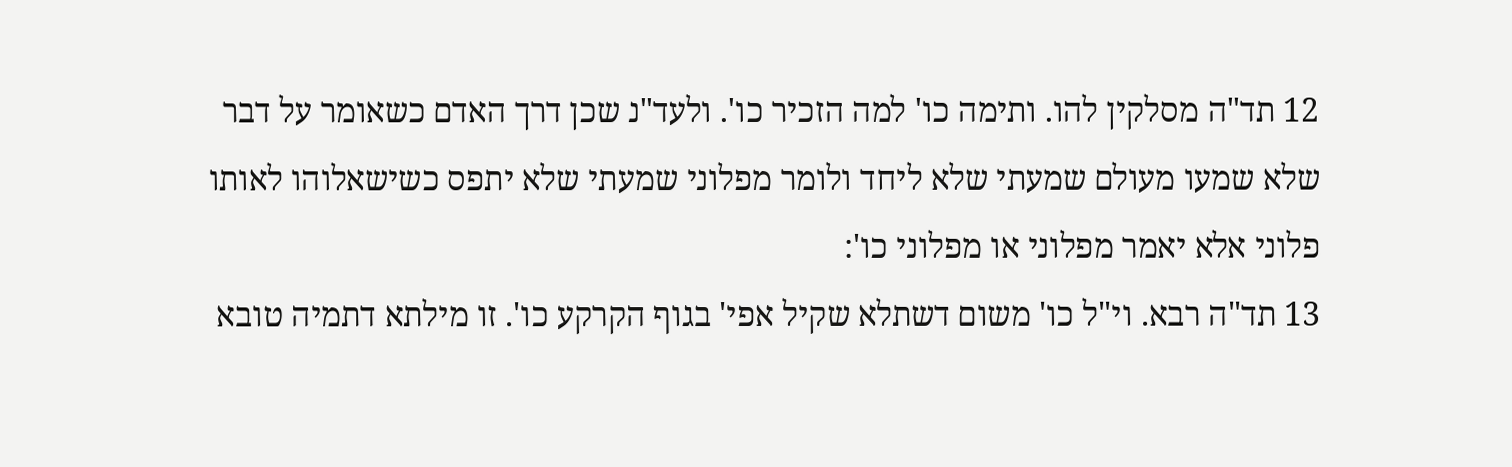12 תד"ה מסלקין להו. ותימה כו' למה הזכיר כו'. ולעד"נ שכן דרך האדם כשאומר על דבר שלא שמעו מעולם שמעתי שלא ליחד ולומר מפלוני שמעתי שלא יתפס כשישאלוהו לאותו פלוני אלא יאמר מפלוני או מפלוני כו':
13 תד"ה רבא. וי"ל כו' משום דשתלא שקיל אפי' בגוף הקרקע כו'. זו מילתא דתמיה טובא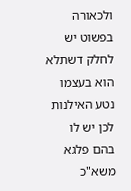ולכאורה בפשוט יש לחלק דשתלא הוא בעצמו נטע האילנות לכן יש לו בהם פלגא משא"כ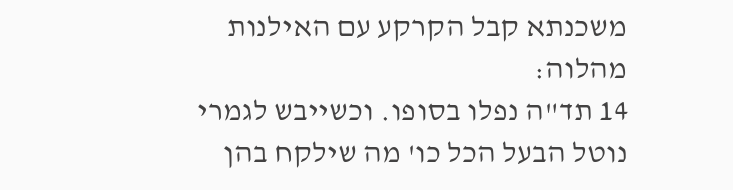משכנתא קבל הקרקע עם האילנות מהלוה:
14 תד"ה נפלו בסופו. וכשייבש לגמרי נוטל הבעל הכל כו' מה שילקח בהן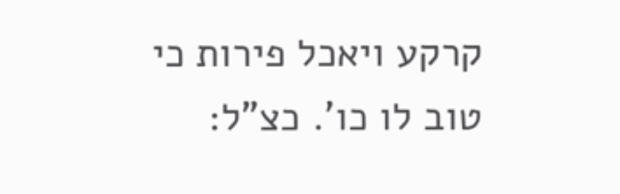קרקע ויאכל פירות כי טוב לו כו'. כצ"ל: